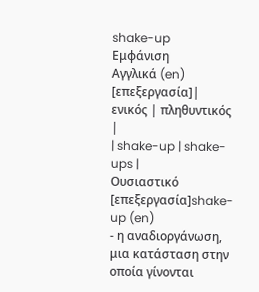shake-up
Εμφάνιση
Αγγλικά (en)
[επεξεργασία]| ενικός | πληθυντικός |
| shake-up | shake-ups |
Ουσιαστικό
[επεξεργασία]shake-up (en)
- η αναδιοργάνωση, μια κατάσταση στην οποία γίνονται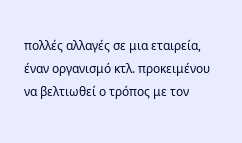πολλές αλλαγές σε μια εταιρεία, έναν οργανισμό κτλ. προκειμένου να βελτιωθεί ο τρόπος με τον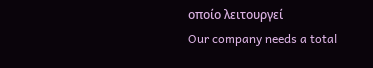οποίο λειτουργεί
Our company needs a total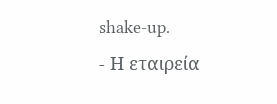shake-up.
- Η εταιρεία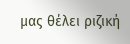μας θέλει ριζική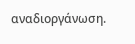αναδιοργάνωση.